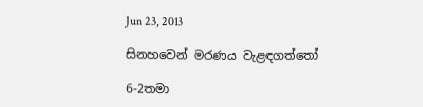Jun 23, 2013

සිනහවෙන් මරණය වැළඳගත්තෝ

6-2තමා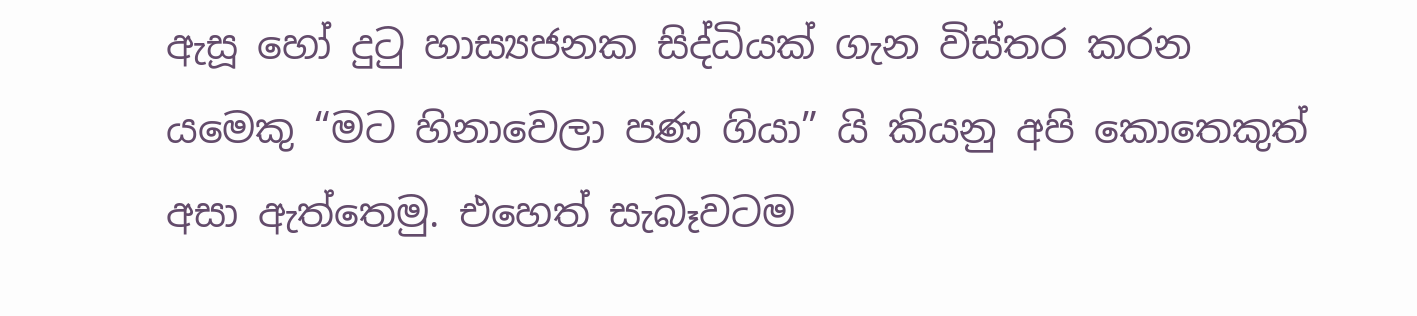ඇසූ හෝ දුටු හාස්‍යජනක සිද්ධියක් ගැන විස්තර කරන යමෙකු “මට හිනාවෙලා පණ ගියා” යි කියනු අපි කොතෙකුත්  අසා ඇත්තෙමු. එහෙත් සැබෑවටම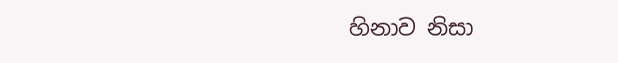හිනාව නිසා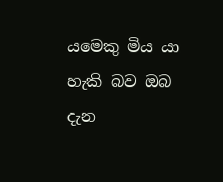යමෙකු මිය යා හැකි බව ඔබ දැන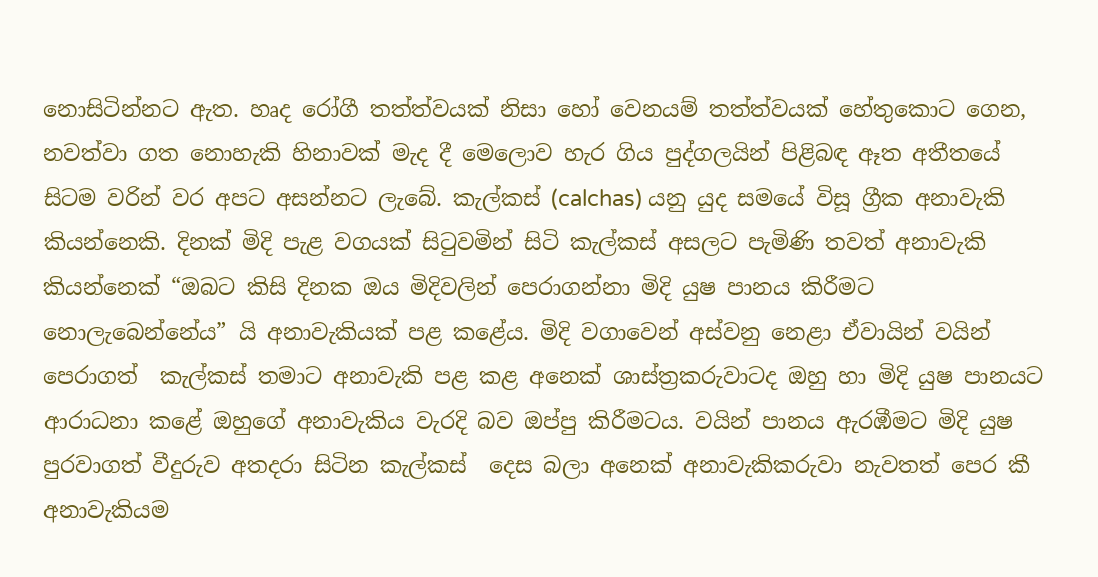නොසිටින්නට ඇත. හෘද රෝගී තත්ත්වයක් නිසා හෝ වෙනයම් තත්ත්වයක් හේතුකොට ගෙන, නවත්වා ගත නොහැකි හිනාවක් මැද දී මෙලොව හැර ගිය පුද්ගලයින් පිළිබඳ ඈත අතීතයේ සිටම වරින් වර අපට අසන්නට ලැබේ. කැල්කස් (calchas) යනු යුද සමයේ විසූ ග්‍රීක අනාවැකි කියන්නෙකි. දිනක් මිදි පැළ වගයක් සිටුවමින් සිටි කැල්කස් අසලට පැමිණි තවත් අනාවැකි කියන්නෙක් “ඔබට කිසි දිනක ඔය මිදිවලින් පෙරාගන්නා මිදි යුෂ පානය කිරීමට නොලැබෙන්නේය” යි අනාවැකියක් පළ කළේය. මිදි වගාවෙන් අස්වනු නෙළා ඒවායින් වයින් පෙරාගත්  කැල්කස් තමාට අනාවැකි පළ කළ අනෙක් ශාස්ත්‍රකරුවාටද ඔහු හා මිදි යුෂ පානයට ආරාධනා කළේ ඔහුගේ අනාවැකිය වැරදි බව ඔප්පු කිරීමටය. වයින් පානය ඇරඹීමට මිදි යුෂ පුරවාගත් වීදුරුව අතදරා සිටින කැල්කස්  දෙස බලා අනෙක් අනාවැකිකරුවා නැවතත් පෙර කී අනාවැකියම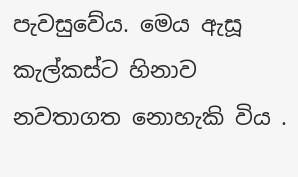පැවසුවේය. මෙය ඇසූ කැල්කස්ට හිනාව නවතාගත නොහැකි විය .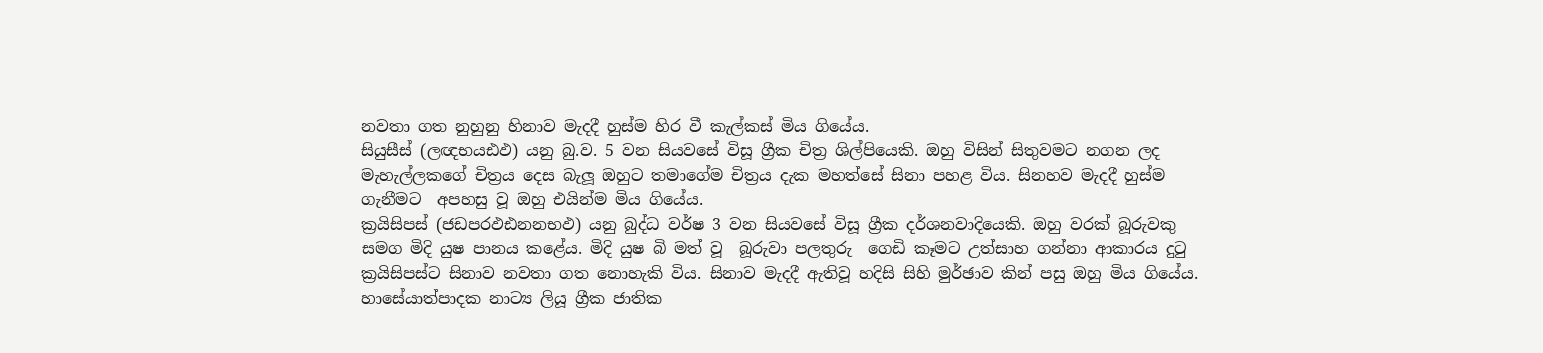නවතා ගත නුහුනු හිනාව මැදදී හුස්ම හිර වී කැල්කස් මිය ගියේය.
සියුසීස් (ලඥභයඪඵ) යනු බු.ව. 5 වන සියවසේ විසූ ග්‍රීක චිත්‍ර ශිල්පියෙකි. ඔහු විසින් සිතුවමට නගන ලද මැහැල්ලකගේ චිත්‍රය දෙස බැලූ ඔහුට තමාගේම චිත්‍රය දැක මහත්සේ සිනා පහළ විය. සිනහව මැදදී හුස්ම ගැනීමට  අපහසු වූ ඔහු එයින්ම මිය ගියේය.
ක්‍රයිසිපස් (ජඩපරඵඪනනභඵ) යනු බුද්ධ වර්ෂ 3 වන සියවසේ විසූ ග්‍රීක දර්ශනවාදියෙකි. ඔහු වරක් බූරුවකු සමග මිදි යුෂ පානය කළේය. මිදි යුෂ බි මත් වූ  බූරුවා පලතුරු  ගෙඩි කෑමට උත්සාහ ගන්නා ආකාරය දුටු ක්‍රයිසිපස්ට සිනාව නවතා ගත නොහැකි විය. සිනාව මැදදී ඇතිවූ හදිසි සිහි මුර්ඡාව කින් පසු ඔහු මිය ගියේය.
හාසේ‍යාත්පාදක නාට්‍ය ලියූ ග්‍රීක ජාතික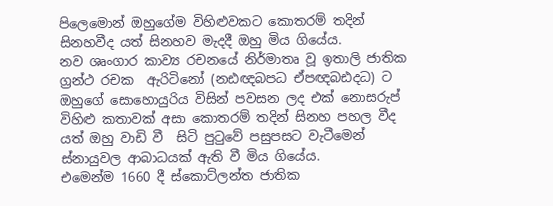පිලෙමොන් ඔහුගේම විහිළුවකට කොතරම් තදින් සිනහවීද යත් සිනහව මැදදී ඔහු මිය ගියේය.
නව ශෘංගාර කාව්‍ය රචනයේ නිර්මාතෘ වූ ඉතාලි ජාතික ග්‍රන්ථ රචක  ඇරිටිනෝ (නඪඥබපධ ඒපඥබඪදධ) ට ඔහුගේ සොහොයුරිය විසින් පවසන ලද එක් නොසරුප් විහිළු කතාවක් අසා කොතරම් තදින් සිනහ පහල වීද යත් ඔහු වාඩි වී  සිටි පුටුවේ පසුපසට වැටීමෙන් ස්නායුවල ආබාධයක් ඇති වී මිය ගියේය.
එමෙන්ම 1660 දී ස්කොට්ලන්ත ජාතික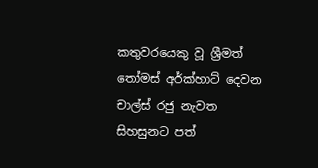කතුවරයෙකු වූ ශ්‍රීමත් තෝමස් අර්ක්හාට් දෙවන චාල්ස් රජු නැවත
සිහසුනට පත්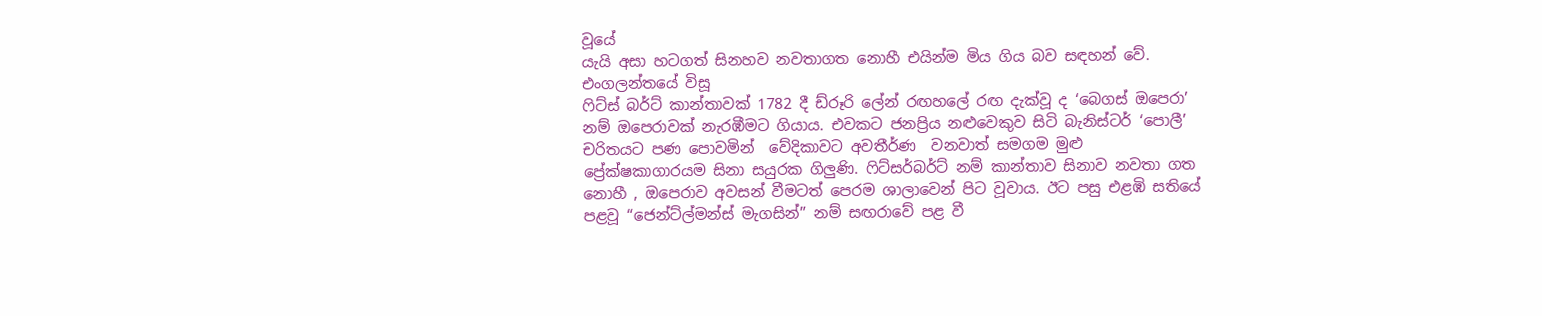වූයේ
යැයි අසා හටගත් සිනහව නවතාගත නොහී එයින්ම මිය ගිය බව සඳහන් වේ.
එංගලන්තයේ විසූ
ෆිට්ස් බර්ට් කාන්තාවක් 1782 දී ඩ්රූරි ‍ලේන් රඟහ‍ලේ රඟ දැක්වූ ද ‘බෙගස් ඔපෙරා’ නම් ඔපෙරාවක් නැරඹීමට ගියාය. එවකට ජනප්‍රිය නළුවෙකුව සිටි බැනිස්ටර් ‘පොලී’ චරිතයට පණ ‍පොවමින්  වේදිකාවට අවතීර්ණ  වනවාත් සමගම මුළු ප්‍රේක්ෂකාගාරයම සිනා සයුරක ගිලුණි. ෆිට්සර්බර්ට් නම් කාන්තාව සිනාව නවතා ගත නොහී , ඔපෙරාව අවසන් වීමටත් පෙරම ශාලාවෙන් පිට වූවාය. ඊට පසු එළඹි සතියේ පළවූ “ජෙන්ට්ල්මන්ස් මැගසින්” නම් සඟරාවේ පළ වී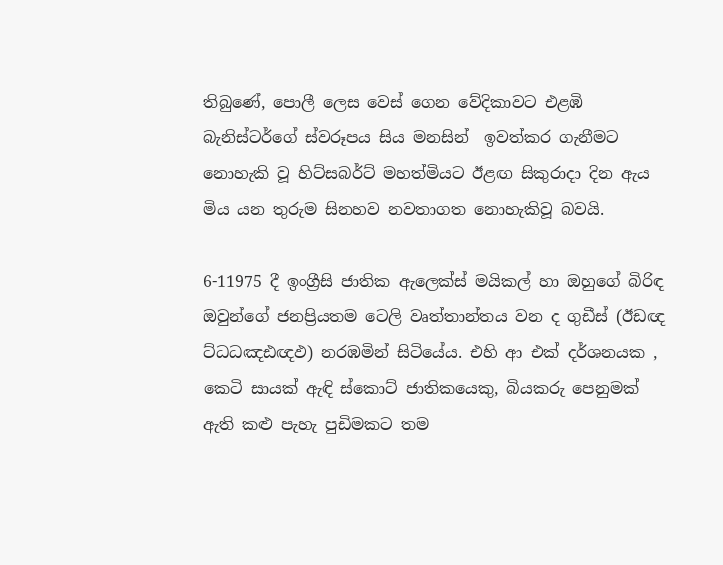තිබුණේ, පොලී ලෙස වෙස් ගෙන වේදිකාවට එළඹි බැනිස්ටර්ගේ ස්වරූපය සිය මනසින්  ඉවත්කර ගැනීමට නොහැකි වූ හිට්සබර්ට් මහත්මියට ඊළඟ සිකුරාදා දින ඇය මිය යන තුරුම සිනහව නවතාගත නොහැකිවූ බවයි.

6-11975 දී ඉංග්‍රීසි ජාතික ඇලෙක්ස් මයිකල් හා ඔහුගේ බිරිඳ ඔවුන්ගේ ජනප්‍රියතම ටෙලි වෘත්තාන්තය වන ද ගුඩීස් (ඊඩඥ ට්ධධඤඪඥඵ) නරඹමින් සිටියේය. එහි ආ එක් දර්ශනයක , කෙටි සායක් ඇඳි ස්කොට් ජාතිකයෙකු, බියකරු පෙනුමක් ඇති කළු පැහැ පුඩිමකට තම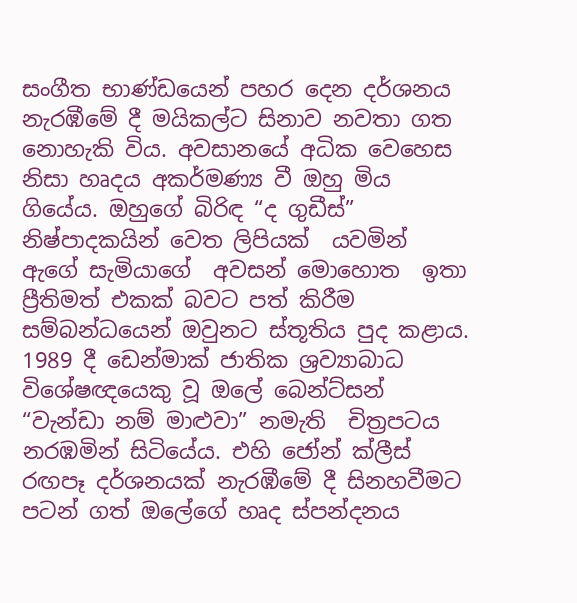සංගීත භාණ්ඩයෙන් පහර දෙන දර්ශනය නැරඹීමේ දී මයිකල්ට සිනාව නවතා ගත නොහැකි විය. අවසානයේ අධික වෙහෙස නිසා හෘදය අකර්මණ්‍ය වී ඔහු මිය ගියේය. ඔහුගේ බිරිඳ “ද ගුඩීස්” නිෂ්පාදකයින් වෙත ලිපියක්  යවමින් ඇගේ සැමියාගේ  අවසන් මොහොත  ඉතා ප්‍රීතිමත් එකක් බවට පත් කිරීම සම්බන්ධයෙන් ඔවුනට ස්තූතිය පුද කළාය.
1989 දී ඩෙන්මාක් ජාතික ශ්‍රව්‍යාබාධ විශේෂඥයෙකු වූ ඔ‍ලේ බෙන්ට්සන් “වැන්ඩා නම් මාළුවා” නමැති  චිත්‍රපටය නරඹමින් සිටියේය. එහි ජෝන් ක්ලීස් රඟපෑ දර්ශනයක් නැරඹීමේ දී සිනහවීමට පටන් ගත් ඔ‍ලේගේ හෘද ස්පන්දනය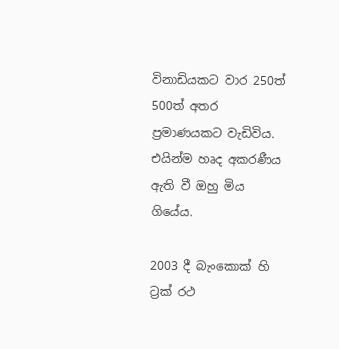විනාඩියකට වාර 250ත් 500ත් අතර ප්‍රමාණයකට වැඩිවිය. එයින්ම හෘද අකරණීය ඇති වී ඔහු මිය ගියේය.

2003 දී බැංකොක් හි ට්‍රක් රථ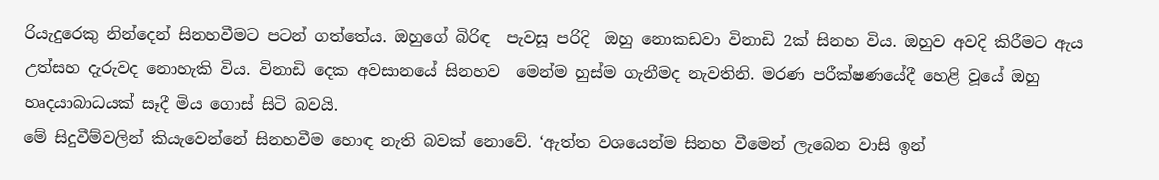රියැදුරෙකු නින්දෙන් සිනහවීමට පටන් ගත්තේය. ඔහුගේ බිරිඳ  පැවසූ පරිදි  ඔහු නොකඩවා විනාඩි 2ක් සිනහ විය. ඔහුව අවදි කිරීමට ඇය උත්සහ දැරුවද නොහැකි විය. විනාඩි දෙක අවසානයේ සිනහව  මෙන්ම හුස්ම ගැනීමද නැවතිනි. මරණ පරීක්ෂණයේදී හෙළි වූයේ ඔහු හෘදයාබාධයක් සෑදී මිය ගොස් සිටි බවයි.
මේ සිදුවීම්වලින් කියැවෙන්නේ සිනහවීම හොඳ නැති බවක් නොවේ. ‘ඇත්ත වශයෙන්ම සිනහ වීමෙන් ලැබෙන වාසි ඉන්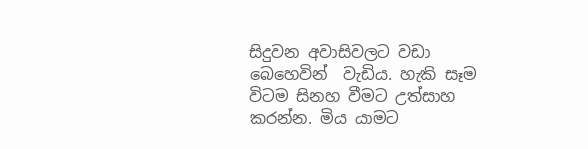සිදුවන අවාසිවලට වඩා බෙහෙවින්  වැඩිය. හැකි සෑම විටම සිනහ වීමට උත්සාහ කරන්න. මිය යාමට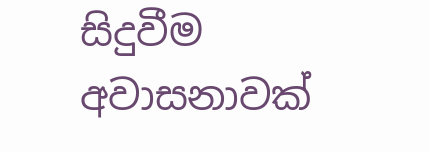සිදුවීම අවාසනාවක්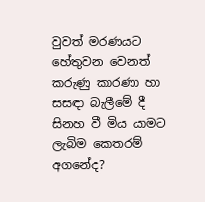වුවත් මරණයට හේතුවන වෙනත් කරුණු කාරණා හා සසඳා බැලීමේ දී සිනහ වී මිය යාමට ලැබිම කෙතරම් අගනේද?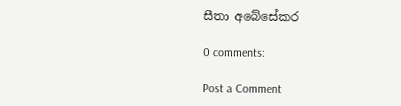සීතා අබේසේකර

0 comments:

Post a Comment